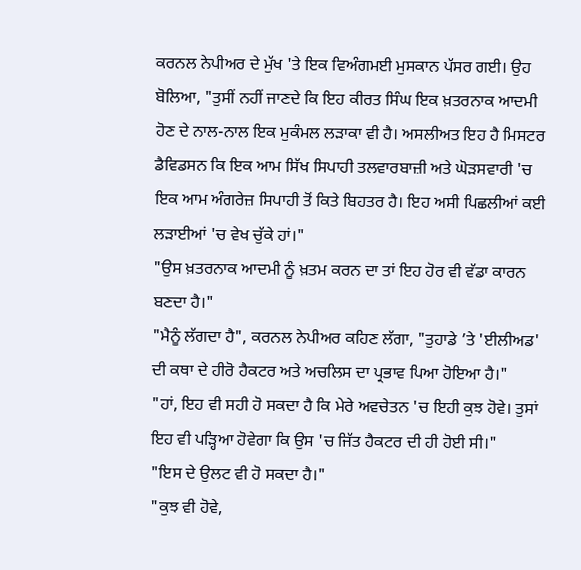ਕਰਨਲ ਨੇਪੀਅਰ ਦੇ ਮੁੱਖ 'ਤੇ ਇਕ ਵਿਅੰਗਮਈ ਮੁਸਕਾਨ ਪੱਸਰ ਗਈ। ਉਹ ਬੋਲਿਆ, "ਤੁਸੀਂ ਨਹੀਂ ਜਾਣਦੇ ਕਿ ਇਹ ਕੀਰਤ ਸਿੰਘ ਇਕ ਖ਼ਤਰਨਾਕ ਆਦਮੀ ਹੋਣ ਦੇ ਨਾਲ-ਨਾਲ ਇਕ ਮੁਕੰਮਲ ਲੜਾਕਾ ਵੀ ਹੈ। ਅਸਲੀਅਤ ਇਹ ਹੈ ਮਿਸਟਰ ਡੈਵਿਡਸਨ ਕਿ ਇਕ ਆਮ ਸਿੱਖ ਸਿਪਾਹੀ ਤਲਵਾਰਬਾਜ਼ੀ ਅਤੇ ਘੋੜਸਵਾਰੀ 'ਚ ਇਕ ਆਮ ਅੰਗਰੇਜ਼ ਸਿਪਾਹੀ ਤੋਂ ਕਿਤੇ ਬਿਹਤਰ ਹੈ। ਇਹ ਅਸੀ ਪਿਛਲੀਆਂ ਕਈ ਲੜਾਈਆਂ 'ਚ ਵੇਖ ਚੁੱਕੇ ਹਾਂ।"
"ਉਸ ਖ਼ਤਰਨਾਕ ਆਦਮੀ ਨੂੰ ਖ਼ਤਮ ਕਰਨ ਦਾ ਤਾਂ ਇਹ ਹੋਰ ਵੀ ਵੱਡਾ ਕਾਰਨ ਬਣਦਾ ਹੈ।"
"ਮੈਨੂੰ ਲੱਗਦਾ ਹੈ", ਕਰਨਲ ਨੇਪੀਅਰ ਕਹਿਣ ਲੱਗਾ, "ਤੁਹਾਡੇ ’ਤੇ 'ਈਲੀਅਡ' ਦੀ ਕਥਾ ਦੇ ਹੀਰੋ ਹੈਕਟਰ ਅਤੇ ਅਚਲਿਸ ਦਾ ਪ੍ਰਭਾਵ ਪਿਆ ਹੋਇਆ ਹੈ।"
"ਹਾਂ, ਇਹ ਵੀ ਸਹੀ ਹੋ ਸਕਦਾ ਹੈ ਕਿ ਮੇਰੇ ਅਵਚੇਤਨ 'ਚ ਇਹੀ ਕੁਝ ਹੋਵੇ। ਤੁਸਾਂ ਇਹ ਵੀ ਪੜ੍ਹਿਆ ਹੋਵੇਗਾ ਕਿ ਉਸ 'ਚ ਜਿੱਤ ਹੈਕਟਰ ਦੀ ਹੀ ਹੋਈ ਸੀ।"
"ਇਸ ਦੇ ਉਲਟ ਵੀ ਹੋ ਸਕਦਾ ਹੈ।"
"ਕੁਝ ਵੀ ਹੋਵੇ,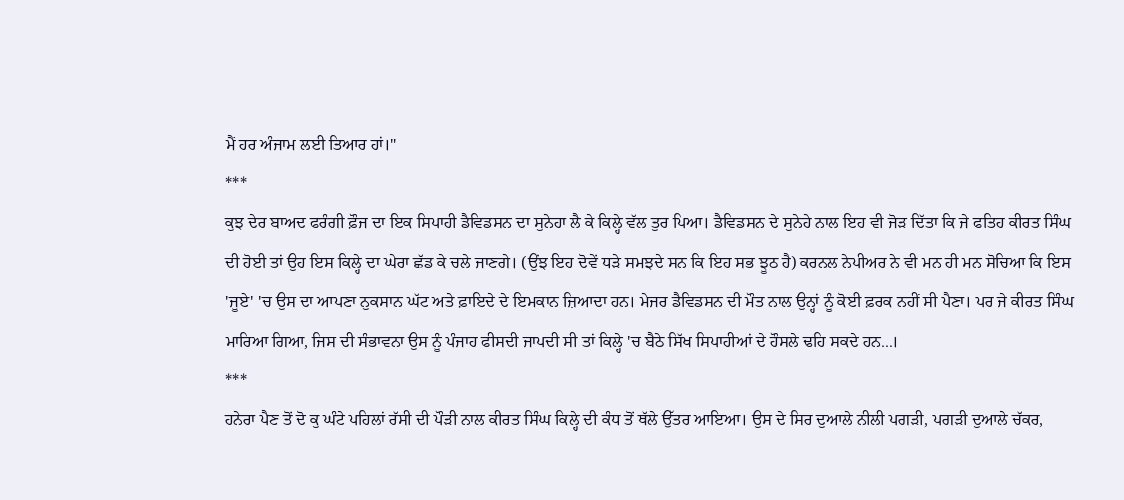ਮੈਂ ਹਰ ਅੰਜਾਮ ਲਈ ਤਿਆਰ ਹਾਂ।"
***
ਕੁਝ ਦੇਰ ਬਾਅਦ ਫਰੰਗੀ ਫ਼ੌਜ ਦਾ ਇਕ ਸਿਪਾਹੀ ਡੈਵਿਡਸਨ ਦਾ ਸੁਨੇਹਾ ਲੈ ਕੇ ਕਿਲ੍ਹੇ ਵੱਲ ਤੁਰ ਪਿਆ। ਡੈਵਿਡਸਨ ਦੇ ਸੁਨੇਹੇ ਨਾਲ ਇਹ ਵੀ ਜੋੜ ਦਿੱਤਾ ਕਿ ਜੇ ਫਤਿਹ ਕੀਰਤ ਸਿੰਘ ਦੀ ਹੋਈ ਤਾਂ ਉਹ ਇਸ ਕਿਲ੍ਹੇ ਦਾ ਘੇਰਾ ਛੱਡ ਕੇ ਚਲੇ ਜਾਣਗੇ। (ਉਂਝ ਇਹ ਦੋਵੇਂ ਧੜੇ ਸਮਝਦੇ ਸਨ ਕਿ ਇਹ ਸਭ ਝੂਠ ਹੈ) ਕਰਨਲ ਨੇਪੀਅਰ ਨੇ ਵੀ ਮਨ ਹੀ ਮਨ ਸੋਚਿਆ ਕਿ ਇਸ 'ਜੂਏ' 'ਚ ਉਸ ਦਾ ਆਪਣਾ ਨੁਕਸਾਨ ਘੱਟ ਅਤੇ ਫ਼ਾਇਦੇ ਦੇ ਇਮਕਾਨ ਜ਼ਿਆਦਾ ਹਨ। ਮੇਜਰ ਡੈਵਿਡਸਨ ਦੀ ਮੌਤ ਨਾਲ ਉਨ੍ਹਾਂ ਨੂੰ ਕੋਈ ਫ਼ਰਕ ਨਹੀਂ ਸੀ ਪੈਣਾ। ਪਰ ਜੇ ਕੀਰਤ ਸਿੰਘ ਮਾਰਿਆ ਗਿਆ, ਜਿਸ ਦੀ ਸੰਭਾਵਨਾ ਉਸ ਨੂੰ ਪੰਜਾਹ ਫੀਸਦੀ ਜਾਪਦੀ ਸੀ ਤਾਂ ਕਿਲ੍ਹੇ 'ਚ ਬੈਠੇ ਸਿੱਖ ਸਿਪਾਹੀਆਂ ਦੇ ਹੌਸਲੇ ਢਹਿ ਸਕਦੇ ਹਨ...।
***
ਹਨੇਰਾ ਪੈਣ ਤੋਂ ਦੋ ਕੁ ਘੰਟੇ ਪਹਿਲਾਂ ਰੱਸੀ ਦੀ ਪੌੜੀ ਨਾਲ ਕੀਰਤ ਸਿੰਘ ਕਿਲ੍ਹੇ ਦੀ ਕੰਧ ਤੋਂ ਥੱਲੇ ਉੱਤਰ ਆਇਆ। ਉਸ ਦੇ ਸਿਰ ਦੁਆਲੇ ਨੀਲੀ ਪਗੜੀ, ਪਗੜੀ ਦੁਆਲੇ ਚੱਕਰ,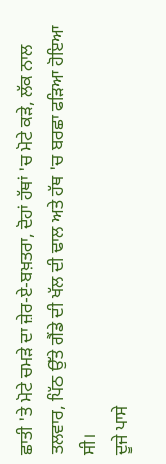ਛਾਤੀ 'ਤੇ ਮੋਟੇ ਚਮੜੇ ਦਾ ਜ਼ੇਰ-ਏ-ਬਖ਼ਤਰਾ, ਦੋਹਾਂ ਹੱਥਾਂ 'ਚ ਮੋਟੇ ਕੜੇ, ਲੱਕ ਨਾਲ ਤਲਵਾਰ, ਪਿੱਠ ਉੱਤੇ ਗੈਂਡੇ ਦੀ ਖੱਲ ਦੀ ਢਾਲ ਅਤੇ ਹੱਥ 'ਚ ਬਰਛਾ ਫੜਿਆ ਹੋਇਆ ਸੀ।
ਦੂਜੇ ਪਾਸੇ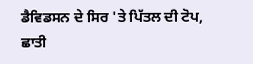ਡੈਵਿਡਸਨ ਦੇ ਸਿਰ 'ਤੇ ਪਿੱਤਲ ਦੀ ਟੋਪ, ਛਾਤੀ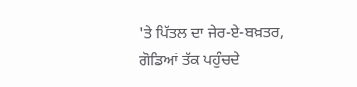'ਤੇ ਪਿੱਤਲ ਦਾ ਜੇਰ-ਏ-ਬਖ਼ਤਰ, ਗੋਡਿਆਂ ਤੱਕ ਪਹੁੰਚਦੇ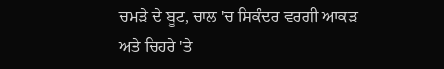ਚਮੜੇ ਦੇ ਬੂਟ, ਚਾਲ 'ਚ ਸਿਕੰਦਰ ਵਰਗੀ ਆਕੜ ਅਤੇ ਚਿਹਰੇ 'ਤੇ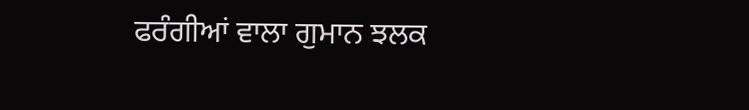ਫਰੰਗੀਆਂ ਵਾਲਾ ਗੁਮਾਨ ਝਲਕ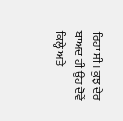ਰਿਹਾ ਸੀ। ਕੁਝ ਦੇਰ ਬਾਅਦ ਹੀ ਉਹ ਦੋਵੇਂ ਕਿਲ੍ਹੇ ਅਤੇ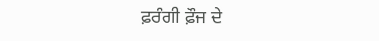ਫ਼ਰੰਗੀ ਫ਼ੌਜ ਦੇ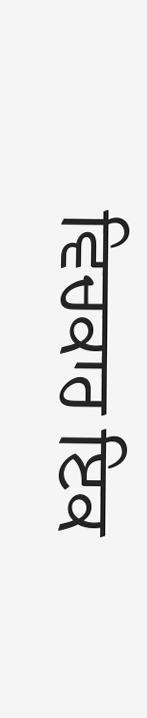ਵਿਚਕਾਰ ਇਕ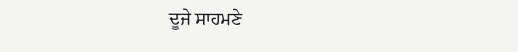ਦੂਜੇ ਸਾਹਮਣੇ